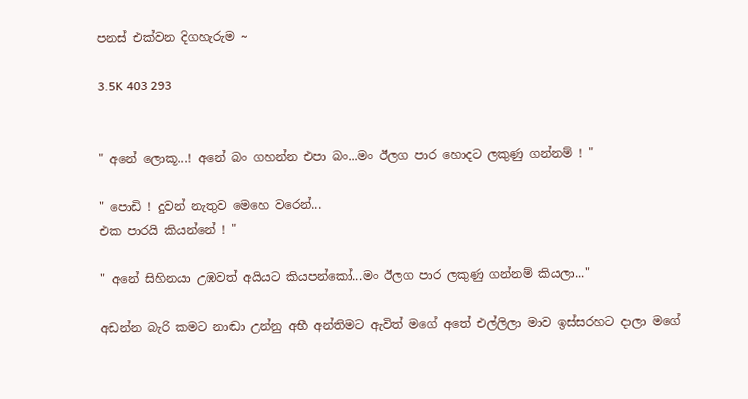පනස් එක්වන දිගහැරුම ~

3.5K 403 293


" අනේ ලොකූ...! අනේ බං ගහන්න එපා බං...මං ඊලග පාර හොදට ලකුණු ගන්නම් ! "

" පොඩි ! දුවන් නැතුව මෙහෙ වරෙන්...
එක පාරයි කියන්නේ ! "

" අනේ සිහිනයා උඹවත් අයියට කියපන්කෝ...මං ඊලග පාර ලකුණු ගන්නම් කියලා..."

අඩන්න බැරි කමට නාඬා උන්නු අභී අන්තිමට ඇවිත් මගේ අතේ එල්ලිලා මාව ඉස්සරහට දාලා මගේ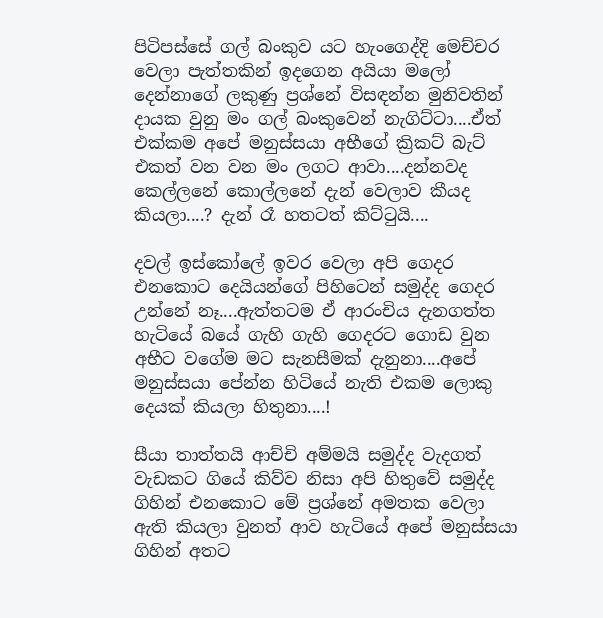පිටිපස්සේ ගල් බංකුව යට හැංගෙද්දි මෙච්චර වෙලා පැත්තකින් ඉදගෙන අයියා මලෝ දෙන්නාගේ ලකුණු ප්‍රශ්නේ විසඳන්න මුනිවතින් දායක වුනු මං ගල් බංකුවෙන් නැගිට්ටා....ඒත් එක්කම අපේ මනුස්සයා අභීගේ ක්‍රිකට් බැට් එකත් වන වන මං ලගට ආවා....දන්නවද කෙල්ලනේ කොල්ලනේ දැන් වෙලාව කීයද කියලා....? දැන් රෑ හතටත් කිට්ටුයි....

දවල් ඉස්කෝලේ ඉවර වෙලා අපි ගෙදර එනකොට දෙයියන්ගේ පිහිටෙන් සමුද්ද ගෙදර උන්නේ නෑ....ඇත්තටම ඒ ආරංචිය දැනගත්ත හැටියේ බයේ ගැහි ගැහි ගෙදරට ගොඩ වුන අභීට වගේම මට සැනසීමක් දැනුනා....අපේ මනුස්සයා පේන්න හිටියේ නැති එකම ලොකු දෙයක් කියලා හිතුනා....!

සීයා තාත්තයි ආච්චි අම්මයි සමුද්ද වැදගත් වැඩකට ගියේ කිව්ව නිසා අපි හිතුවේ සමුද්ද ගිහින් එනකොට මේ ප්‍රශ්නේ අමතක වෙලා ඇති කියලා වුනත් ආව හැටියේ අපේ මනුස්සයා ගිහින් අතට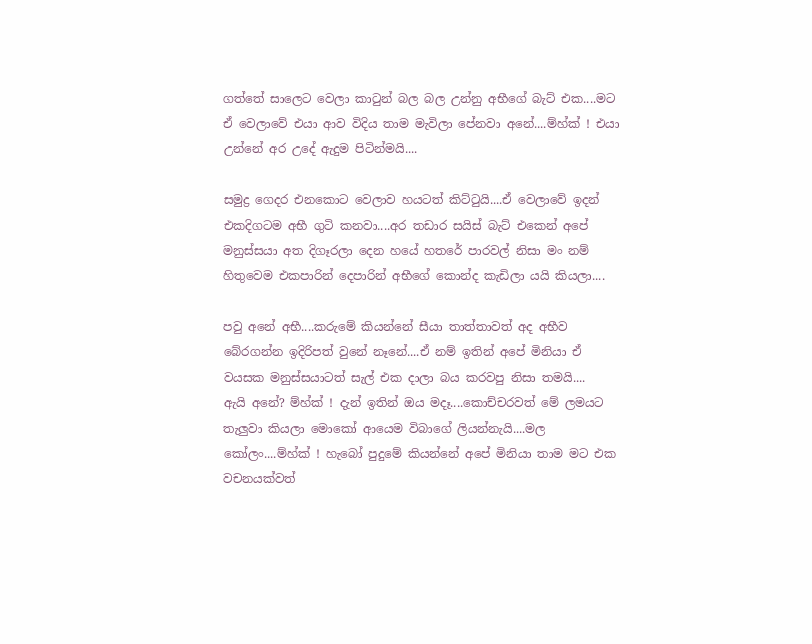ගත්තේ සාලෙට වෙලා කාටුන් බල බල උන්නු අභීගේ බැට් එක....මට ඒ වෙලාවේ එයා ආව විදිය තාම මැවිලා පේනවා අනේ....ම්හ්ක් ! එයා උන්නේ අර උදේ ඇදුම පිටින්මයි....

සමුද්‍ර ගෙදර එනකොට වෙලාව හයටත් කිට්ටුයි....ඒ වෙලාවේ ඉදන් එකදිගටම අභී ගුටි කනවා....අර තඩාර සයිස් බැට් එකෙන් අපේ මනුස්සයා අත දිගෑරලා දෙන හයේ හතරේ පාරවල් නිසා මං නම් හිතුවෙම එකපාරින් දෙපාරින් අභීගේ කොන්ද කැඩිලා යයි කියලා....

පවු අනේ අභී....කරුමේ කියන්නේ සීයා තාත්තාවත් අද අභීව බේරගන්න ඉදිරිපත් වුනේ නෑනේ....ඒ නම් ඉතින් අපේ මිනියා ඒ වයසක මනුස්සයාටත් සැල් එක දාලා බය කරවපු නිසා තමයි....
ඇයි අනේ? ම්හ්ක් ! දැන් ඉතින් ඔය මදෑ....කොච්චරවත් මේ ලමයට තැලුවා කියලා මොකෝ ආයෙම විබාගේ ලියන්නැයි....මල කෝලං....ම්හ්ක් ! හැබෝ පුදුමේ කියන්නේ අපේ මිනියා තාම මට එක වචනයක්වත්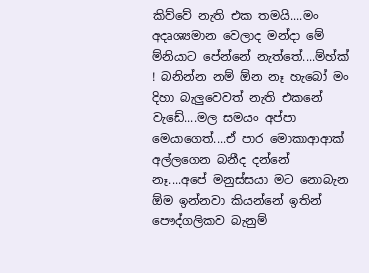කිව්වේ නැති එක තමයි....මං අදෘශ්‍යමාන වෙලාද මන්දා මේ ම්නියාට පේන්නේ නැත්තේ....ම්හ්ක් ! බනින්න නම් ඕන නෑ හැබෝ මං දිහා බැලුවෙවත් නැති එකනේ වැඩේ....මල සමයං අප්පා මෙයාගෙත්....ඒ පාර මොකාආආක් අල්ලගෙන බනීද දන්නේ නෑ....අපේ මනුස්සයා මට නොබැන ඕම ඉන්නවා කියන්නේ ඉතින් පෞද්ගලිකව බැනුම්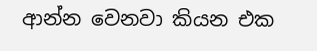ආන්න වෙනවා කියන එක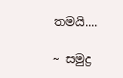තමයි....

~ සමුද්‍ර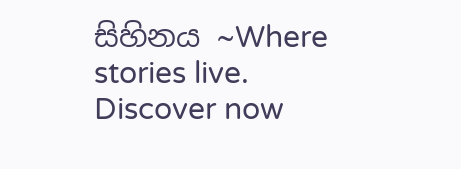සිහිනය ~Where stories live. Discover now